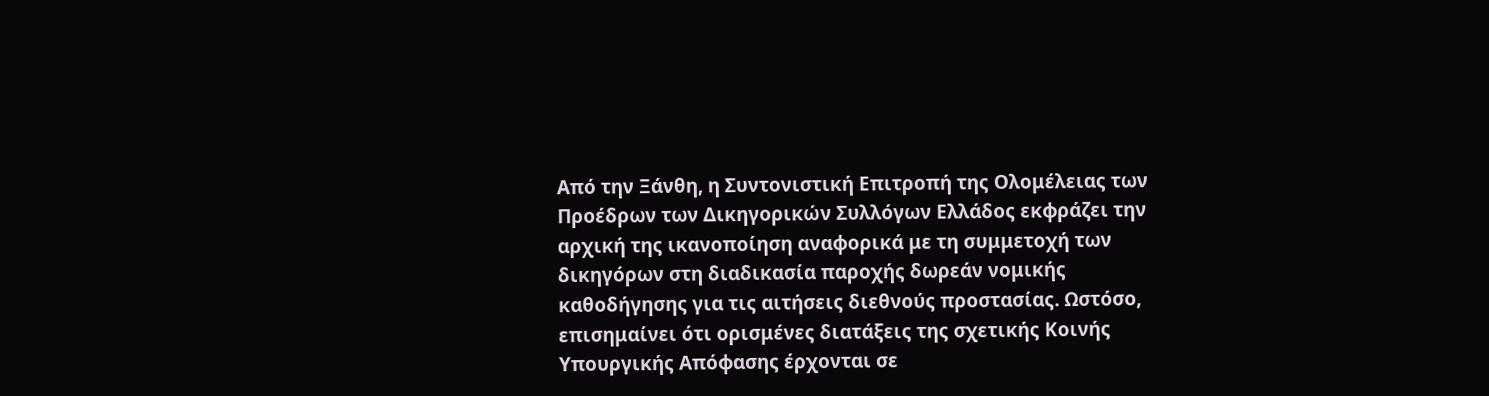Από την Ξάνθη, η Συντονιστική Επιτροπή της Ολομέλειας των Προέδρων των Δικηγορικών Συλλόγων Ελλάδος εκφράζει την αρχική της ικανοποίηση αναφορικά με τη συμμετοχή των δικηγόρων στη διαδικασία παροχής δωρεάν νομικής καθοδήγησης για τις αιτήσεις διεθνούς προστασίας. Ωστόσο, επισημαίνει ότι ορισμένες διατάξεις της σχετικής Κοινής Υπουργικής Απόφασης έρχονται σε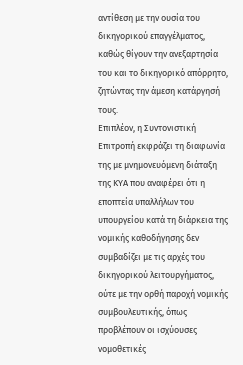αντίθεση με την ουσία του δικηγορικού επαγγέλματος, καθώς θίγουν την ανεξαρτησία του και το δικηγορικό απόρρητο, ζητώντας την άμεση κατάργησή τους.
Επιπλέον, η Συντονιστική Επιτροπή εκφράζει τη διαφωνία της με μνημονευόμενη διάταξη της ΚΥΑ που αναφέρει ότι η εποπτεία υπαλλήλων του υπουργείου κατά τη διάρκεια της νομικής καθοδήγησης δεν συμβαδίζει με τις αρχές του δικηγορικού λειτουργήματος, ούτε με την ορθή παροχή νομικής συμβουλευτικής, όπως προβλέπουν οι ισχύουσες νομοθετικές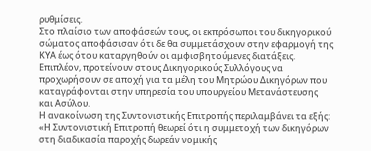ρυθμίσεις.
Στο πλαίσιο των αποφάσεών τους, οι εκπρόσωποι του δικηγορικού σώματος αποφάσισαν ότι δε θα συμμετάσχουν στην εφαρμογή της ΚΥΑ έως ότου καταργηθούν οι αμφισβητούμενες διατάξεις. Επιπλέον, προτείνουν στους Δικηγορικούς Συλλόγους να προχωρήσουν σε αποχή για τα μέλη του Μητρώου Δικηγόρων που καταγράφονται στην υπηρεσία του υπουργείου Μετανάστευσης και Ασύλου.
Η ανακοίνωση της Συντονιστικής Επιτροπής περιλαμβάνει τα εξής:
«Η Συντονιστική Επιτροπή θεωρεί ότι η συμμετοχή των δικηγόρων στη διαδικασία παροχής δωρεάν νομικής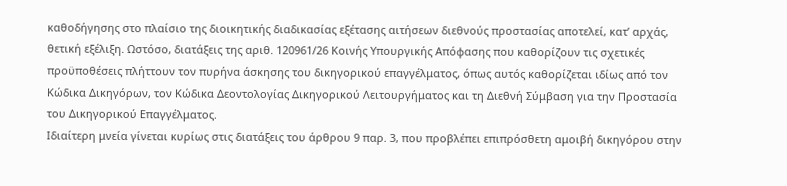καθοδήγησης στο πλαίσιο της διοικητικής διαδικασίας εξέτασης αιτήσεων διεθνούς προστασίας αποτελεί, κατ’ αρχάς, θετική εξέλιξη. Ωστόσο, διατάξεις της αριθ. 120961/26 Κοινής Υπουργικής Απόφασης που καθορίζουν τις σχετικές προϋποθέσεις πλήττουν τον πυρήνα άσκησης του δικηγορικού επαγγέλματος, όπως αυτός καθορίζεται ιδίως από τον Κώδικα Δικηγόρων, τον Κώδικα Δεοντολογίας Δικηγορικού Λειτουργήματος και τη Διεθνή Σύμβαση για την Προστασία του Δικηγορικού Επαγγέλματος.
Ιδιαίτερη μνεία γίνεται κυρίως στις διατάξεις του άρθρου 9 παρ. 3, που προβλέπει επιπρόσθετη αμοιβή δικηγόρου στην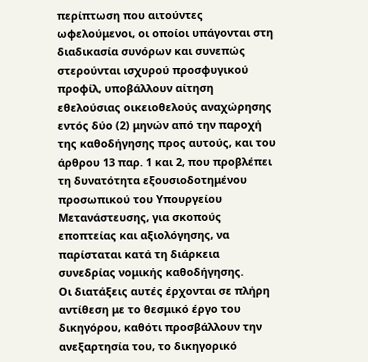περίπτωση που αιτούντες ωφελούμενοι, οι οποίοι υπάγονται στη διαδικασία συνόρων και συνεπώς στερούνται ισχυρού προσφυγικού προφίλ, υποβάλλουν αίτηση εθελούσιας οικειοθελούς αναχώρησης εντός δύο (2) μηνών από την παροχή της καθοδήγησης προς αυτούς, και του άρθρου 13 παρ. 1 και 2, που προβλέπει τη δυνατότητα εξουσιοδοτημένου προσωπικού του Υπουργείου Μετανάστευσης, για σκοπούς εποπτείας και αξιολόγησης, να παρίσταται κατά τη διάρκεια συνεδρίας νομικής καθοδήγησης.
Οι διατάξεις αυτές έρχονται σε πλήρη αντίθεση με το θεσμικό έργο του δικηγόρου, καθότι προσβάλλουν την ανεξαρτησία του, το δικηγορικό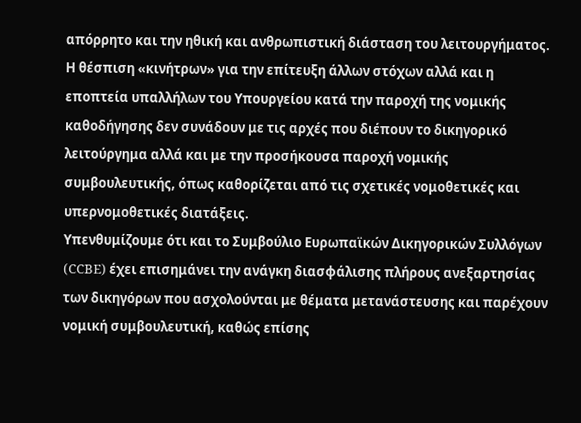απόρρητο και την ηθική και ανθρωπιστική διάσταση του λειτουργήματος.
Η θέσπιση «κινήτρων» για την επίτευξη άλλων στόχων αλλά και η εποπτεία υπαλλήλων του Υπουργείου κατά την παροχή της νομικής καθοδήγησης δεν συνάδουν με τις αρχές που διέπουν το δικηγορικό λειτούργημα αλλά και με την προσήκουσα παροχή νομικής συμβουλευτικής, όπως καθορίζεται από τις σχετικές νομοθετικές και υπερνομοθετικές διατάξεις.
Υπενθυμίζουμε ότι και το Συμβούλιο Ευρωπαϊκών Δικηγορικών Συλλόγων (CCBE) έχει επισημάνει την ανάγκη διασφάλισης πλήρους ανεξαρτησίας των δικηγόρων που ασχολούνται με θέματα μετανάστευσης και παρέχουν νομική συμβουλευτική, καθώς επίσης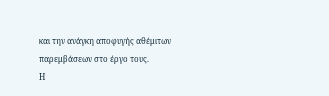και την ανάγκη αποφυγής αθέμιτων παρεμβάσεων στο έργο τους.
Η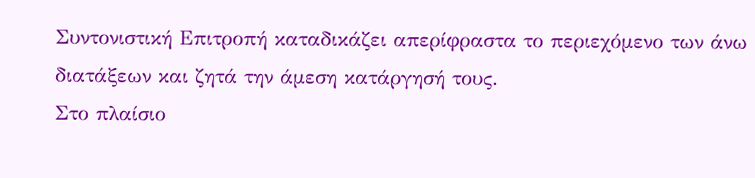Συντονιστική Επιτροπή καταδικάζει απερίφραστα το περιεχόμενο των άνω διατάξεων και ζητά την άμεση κατάργησή τους.
Στο πλαίσιο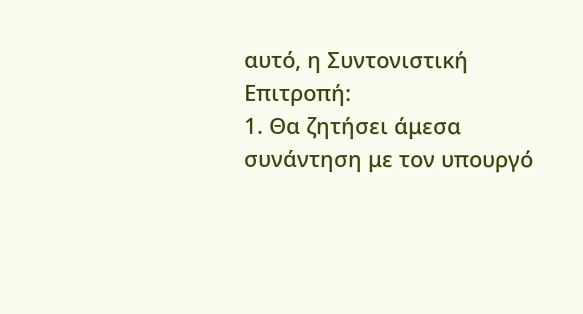αυτό, η Συντονιστική Επιτροπή:
1. Θα ζητήσει άμεσα συνάντηση με τον υπουργό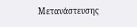Μετανάστευσης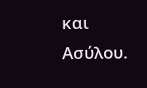και Ασύλου.